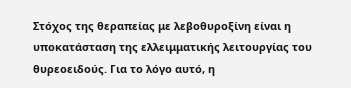Στόχος της θεραπείας με λεβοθυροξίνη είναι η υποκατάσταση της ελλειμματικής λειτουργίας του θυρεοειδούς. Για το λόγο αυτό, η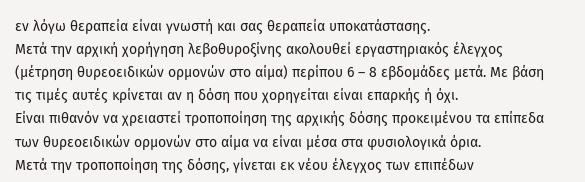εν λόγω θεραπεία είναι γνωστή και σας θεραπεία υποκατάστασης.
Μετά την αρχική χορήγηση λεβοθυροξίνης ακολουθεί εργαστηριακός έλεγχος (μέτρηση θυρεοειδικών ορμονών στο αίμα) περίπου 6 – 8 εβδομάδες μετά. Με βάση τις τιμές αυτές κρίνεται αν η δόση που χορηγείται είναι επαρκής ή όχι.
Είναι πιθανόν να χρειαστεί τροποποίηση της αρχικής δόσης προκειμένου τα επίπεδα των θυρεοειδικών ορμονών στο αίμα να είναι μέσα στα φυσιολογικά όρια.
Μετά την τροποποίηση της δόσης, γίνεται εκ νέου έλεγχος των επιπέδων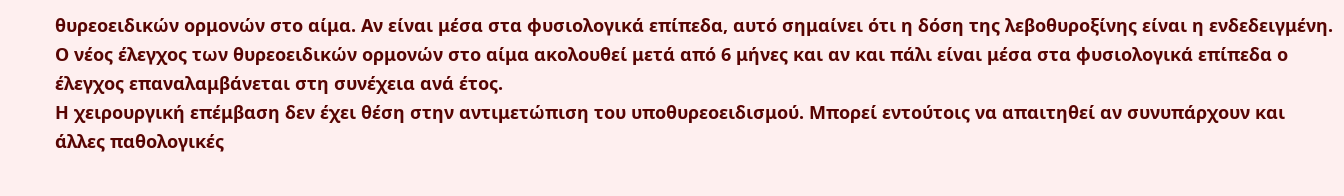θυρεοειδικών ορμονών στο αίμα. Αν είναι μέσα στα φυσιολογικά επίπεδα, αυτό σημαίνει ότι η δόση της λεβοθυροξίνης είναι η ενδεδειγμένη.
Ο νέος έλεγχος των θυρεοειδικών ορμονών στο αίμα ακολουθεί μετά από 6 μήνες και αν και πάλι είναι μέσα στα φυσιολογικά επίπεδα ο έλεγχος επαναλαμβάνεται στη συνέχεια ανά έτος.
Η χειρουργική επέμβαση δεν έχει θέση στην αντιμετώπιση του υποθυρεοειδισμού. Μπορεί εντούτοις να απαιτηθεί αν συνυπάρχουν και άλλες παθολογικές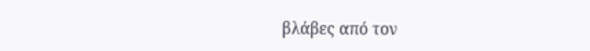βλάβες από τον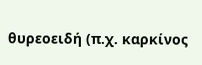θυρεοειδή (π.χ. καρκίνος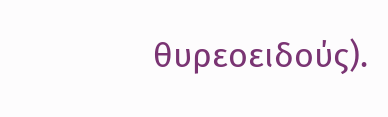θυρεοειδούς).